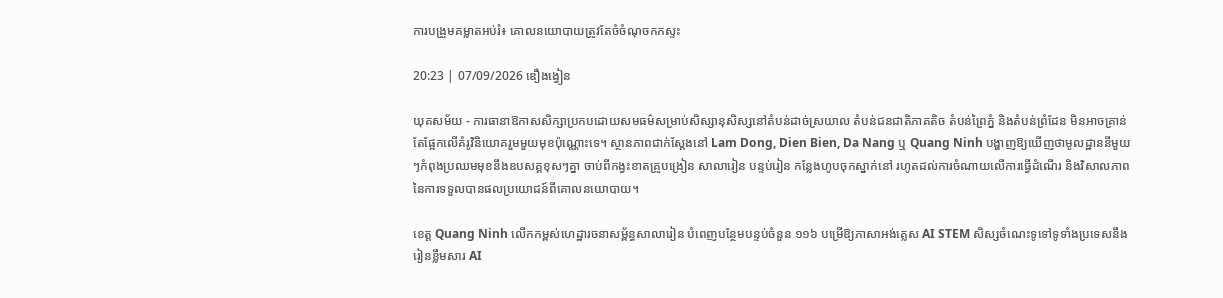ការបង្រួមគម្លាតអប់រំ៖ គោលនយោបាយត្រូវតែចំចំណុចកកស្ទះ

20:23 | 07/09/2026 ឌឿងង្វៀន

យុគសម័យ - ការធានាឱកាសសិក្សាប្រកបដោយសមធម៌សម្រាប់សិស្សានុសិស្សនៅតំបន់ដាច់ស្រយាល តំបន់ជនជាតិភាគតិច តំបន់ព្រៃភ្នំ និងតំបន់ព្រំដែន មិនអាចគ្រាន់តែផ្អែកលើគំរូវិនិយោគរួមមួយមុខប៉ុណ្ណោះទេ។ ស្ថានភាពជាក់ស្តែងនៅ Lam Dong, Dien Bien, Da Nang ឬ Quang Ninh បង្ហាញឱ្យឃើញថាមូលដ្ឋាននីមួយៗកំពុងប្រឈមមុខនឹងឧបសគ្គខុសៗគ្នា ចាប់ពីកង្វះខាតគ្រូបង្រៀន សាលារៀន បន្ទប់រៀន កន្លែងហូបចុកស្នាក់នៅ រហូតដល់ការចំណាយលើការធ្វើដំណើរ និងវិសាលភាពនៃការទទួលបានផលប្រយោជន៍ពីគោលនយោបាយ។

ខេត្ត Quang Ninh លើកកម្ពស់ហេដ្ឋារចនាសម្ព័ន្ធសាលារៀន បំពេញបន្ថែមបន្ទប់ចំនួន ១១៦ បម្រើឱ្យភាសាអង់គ្លេស AI STEM សិស្សចំណេះទូទៅទូទាំងប្រទេសនឹងរៀនខ្លឹមសារ AI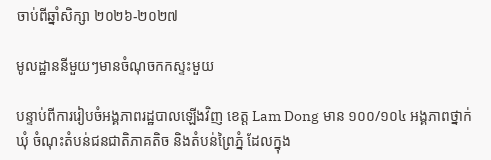ចាប់ពីឆ្នាំសិក្សា ២០២៦-២០២៧

មូលដ្ឋាននីមួយៗមានចំណុចកកស្ទះមួយ

បន្ទាប់ពីការរៀបចំអង្គភាពរដ្ឋបាលឡើងវិញ ខេត្ត Lam Dong មាន ១០០/១០៤ អង្គភាពថ្នាក់ឃុំ ចំណុះតំបន់ជនជាតិភាគតិច និងតំបន់ព្រៃភ្នំ ដែលក្នុង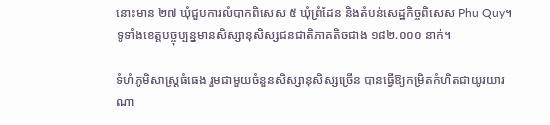នោះមាន ២៧ ឃុំជួបការលំបាកពិសេស ៥ ឃុំព្រំដែន និងតំបន់សេដ្ឋកិច្ចពិសេស Phu Quy។ ទូទាំងខេត្តបច្ចុប្បន្នមានសិស្សានុសិស្សជនជាតិភាគតិចជាង ១៨២.០០០ នាក់។

ទំហំភូមិសាស្ត្រធំធេង រួមជាមួយចំនួនសិស្សានុសិស្សច្រើន បានធ្វើឱ្យកម្រិតកំហិតជាយូរយារណា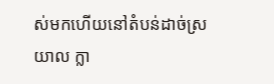ស់មកហើយនៅតំបន់ដាច់ស្រយាល ក្លា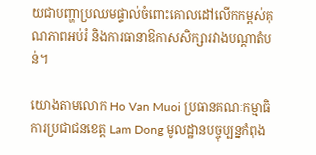យជាបញ្ហាប្រឈមផ្ទាល់ចំពោះគោលដៅលើកកម្ពស់គុណភាពអប់រំ និងការធានាឱកាសសិក្សារវាងបណ្តាតំបន់។

យោងតាមលោក Ho Van Muoi ប្រធានគណៈកម្មាធិការប្រជាជនខេត្ត Lam Dong មូលដ្ឋានបច្ចុប្បន្នកំពុង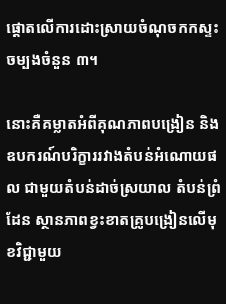ផ្តោតលើការដោះស្រាយចំណុចកកស្ទះចម្បងចំនួន ៣។

នោះគឺគម្លាតអំពីគុណភាពបង្រៀន និងឧបករណ៍បរិក្ខាររវាងតំបន់អំណោយផល ជាមួយតំបន់ដាច់ស្រយាល តំបន់ព្រំដែន ស្ថានភាពខ្វះខាតគ្រូបង្រៀនលើមុខវិជ្ជាមួយ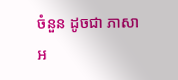ចំនួន ដូចជា ភាសាអ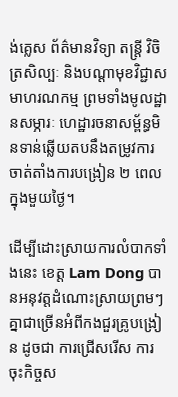ង់គ្លេស ព័ត៌មានវិទ្យា តន្ត្រី វិចិត្រសិល្បៈ និងបណ្តាមុខវិជ្ជាសមាហរណកម្ម ព្រមទាំងមូលដ្ឋានសម្ភារៈ ហេដ្ឋារចនាសម្ព័ន្ធមិនទាន់ឆ្លើយតបនឹងតម្រូវការចាត់តាំងការបង្រៀន ២ ពេលក្នុងមួយថ្ងៃ។

ដើម្បីដោះស្រាយការលំបាកទាំងនេះ ខេត្ត Lam Dong បានអនុវត្តដំណោះស្រាយព្រមៗគ្នាជាច្រើនអំពីកងជួរគ្រូបង្រៀន ដូចជា ការជ្រើសរើស ការចុះកិច្ចស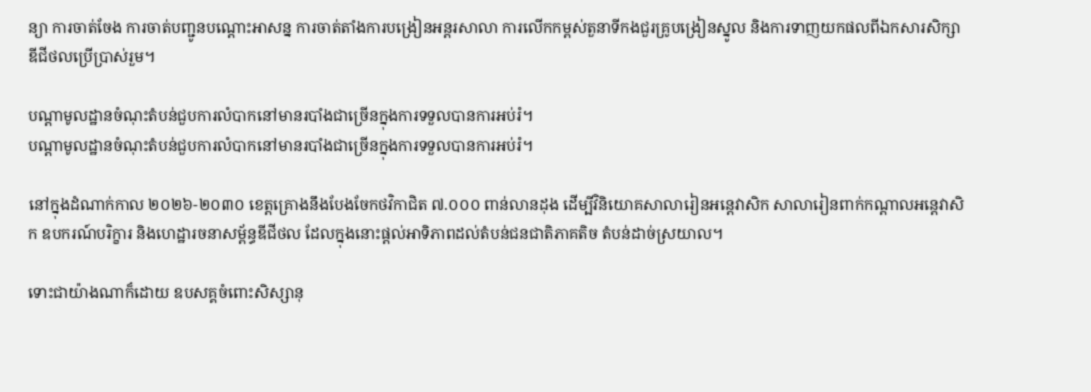ន្យា ការចាត់ចែង ការចាត់បញ្ជូនបណ្តោះអាសន្ន ការចាត់តាំងការបង្រៀនអន្តរសាលា ការលើកកម្ពស់តួនាទីកងជួរគ្រូបង្រៀនស្នូល និងការទាញយកផលពីឯកសារសិក្សាឌីជីថលប្រើប្រាស់រួម។

បណ្តាមូលដ្ឋានចំណុះតំបន់ជួបការលំបាកនៅមានរបាំងជាច្រើនក្នុងការទទួលបានការអប់រំ។
បណ្តាមូលដ្ឋានចំណុះតំបន់ជួបការលំបាកនៅមានរបាំងជាច្រើនក្នុងការទទួលបានការអប់រំ។

នៅក្នុងដំណាក់កាល ២០២៦-២០៣០ ខេត្តគ្រោងនឹងបែងចែកថវិកាជិត ៧.០០០ ពាន់លានដុង ដើម្បីវិនិយោគសាលារៀនអន្តេវាសិក សាលារៀនពាក់កណ្តាលអន្តេវាសិក ឧបករណ៍បរិក្ខារ និងហេដ្ឋារចនាសម្ព័ន្ធឌីជីថល ដែលក្នុងនោះផ្តល់អាទិភាពដល់តំបន់ជនជាតិភាគតិច តំបន់ដាច់ស្រយាល។

ទោះជាយ៉ាងណាក៏ដោយ ឧបសគ្គចំពោះសិស្សានុ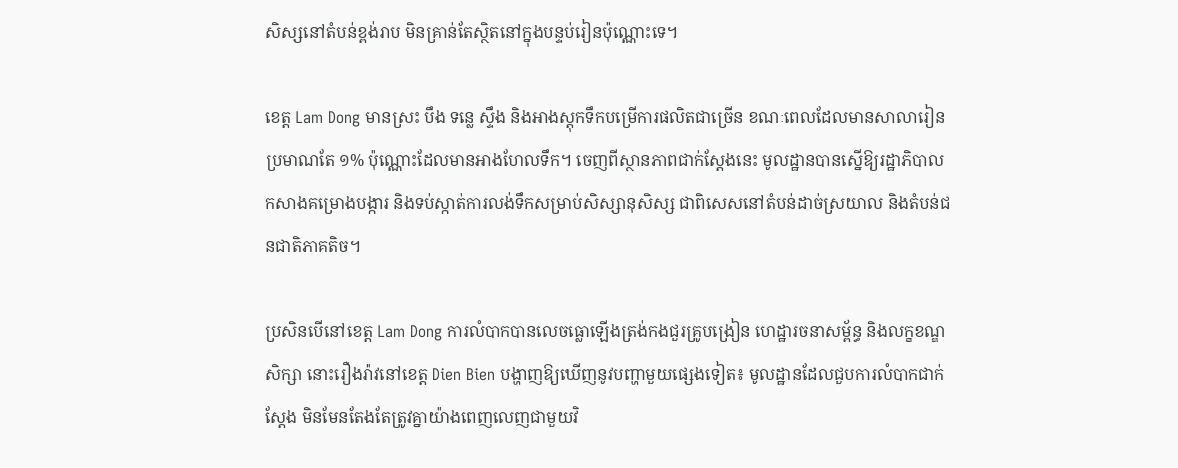សិស្សនៅតំបន់ខ្ពង់រាប មិនគ្រាន់តែស្ថិតនៅក្នុងបន្ទប់រៀនប៉ុណ្ណោះទេ។

ខេត្ត Lam Dong មានស្រះ បឹង ទន្លេ ស្ទឹង និងអាងស្តុកទឹកបម្រើការផលិតជាច្រើន ខណៈពេលដែលមានសាលារៀនប្រមាណតែ ១% ប៉ុណ្ណោះដែលមានអាងហែលទឹក។ ចេញពីស្ថានភាពជាក់ស្តែងនេះ មូលដ្ឋានបានស្នើឱ្យរដ្ឋាភិបាលកសាងគម្រោងបង្ការ និងទប់ស្កាត់ការលង់ទឹកសម្រាប់សិស្សានុសិស្ស ជាពិសេសនៅតំបន់ដាច់ស្រយាល និងតំបន់ជនជាតិភាគតិច។

ប្រសិនបើនៅខេត្ត Lam Dong ការលំបាកបានលេចធ្លោឡើងត្រង់កងជួរគ្រូបង្រៀន ហេដ្ឋារចនាសម្ព័ន្ធ និងលក្ខខណ្ឌសិក្សា នោះរឿងរ៉ាវនៅខេត្ត Dien Bien បង្ហាញឱ្យឃើញនូវបញ្ហាមួយផ្សេងទៀត៖ មូលដ្ឋានដែលជួបការលំបាកជាក់ស្តែង មិនមែនតែងតែត្រូវគ្នាយ៉ាងពេញលេញជាមួយវិ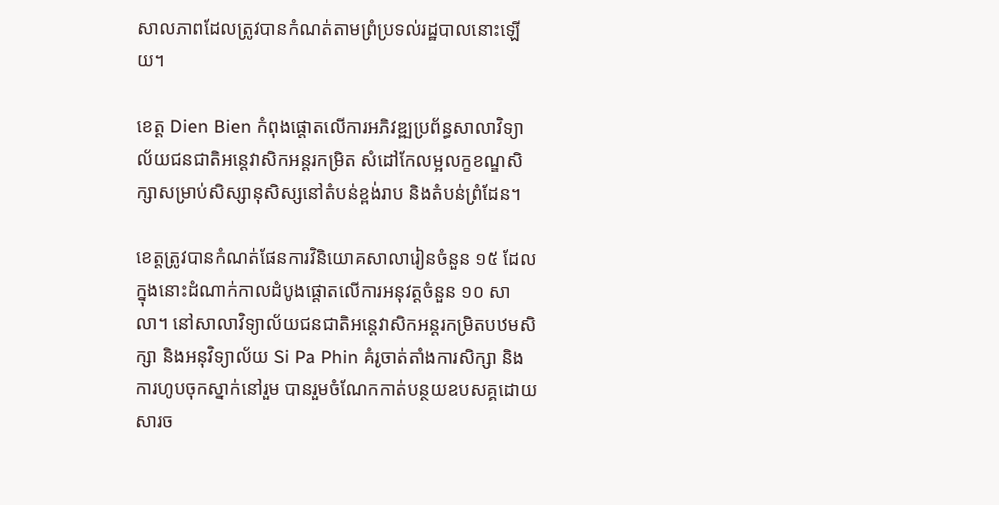សាលភាពដែលត្រូវបានកំណត់តាមព្រំប្រទល់រដ្ឋបាលនោះឡើយ។

ខេត្ត Dien Bien កំពុងផ្តោតលើការអភិវឌ្ឍប្រព័ន្ធសាលាវិទ្យាល័យជនជាតិអន្តេវាសិកអន្តរកម្រិត សំដៅកែលម្អលក្ខខណ្ឌសិក្សាសម្រាប់សិស្សានុសិស្សនៅតំបន់ខ្ពង់រាប និងតំបន់ព្រំដែន។

ខេត្តត្រូវបានកំណត់ផែនការវិនិយោគសាលារៀនចំនួន ១៥ ដែលក្នុងនោះដំណាក់កាលដំបូងផ្តោតលើការអនុវត្តចំនួន ១០ សាលា។ នៅសាលាវិទ្យាល័យជនជាតិអន្តេវាសិកអន្តរកម្រិតបឋមសិក្សា និងអនុវិទ្យាល័យ Si Pa Phin គំរូចាត់តាំងការសិក្សា និងការហូបចុកស្នាក់នៅរួម បានរួមចំណែកកាត់បន្ថយឧបសគ្គដោយសារច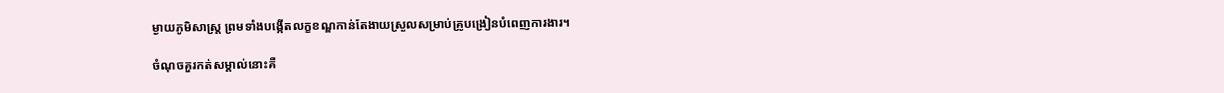ម្ងាយភូមិសាស្ត្រ ព្រមទាំងបង្កើតលក្ខខណ្ឌកាន់តែងាយស្រួលសម្រាប់គ្រូបង្រៀនបំពេញការងារ។

ចំណុចគួរកត់សម្គាល់នោះគឺ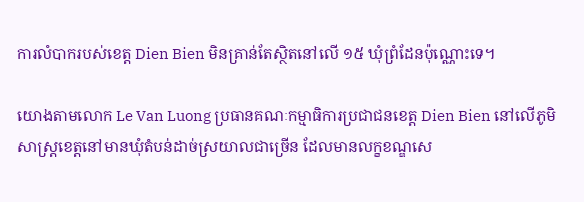ការលំបាករបស់ខេត្ត Dien Bien មិនគ្រាន់តែស្ថិតនៅលើ ១៥ ឃុំព្រំដែនប៉ុណ្ណោះទេ។

យោងតាមលោក Le Van Luong ប្រធានគណៈកម្មាធិការប្រជាជនខេត្ត Dien Bien នៅលើភូមិសាស្ត្រខេត្តនៅមានឃុំតំបន់ដាច់ស្រយាលជាច្រើន ដែលមានលក្ខខណ្ឌសេ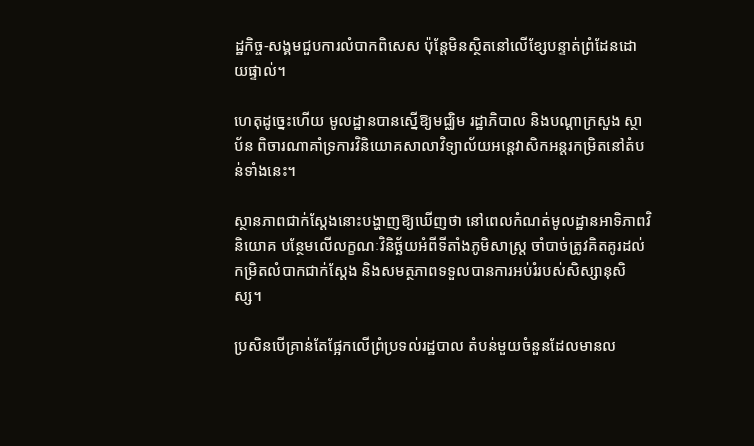ដ្ឋកិច្ច-សង្គមជួបការលំបាកពិសេស ប៉ុន្តែមិនស្ថិតនៅលើខ្សែបន្ទាត់ព្រំដែនដោយផ្ទាល់។

ហេតុដូច្នេះហើយ មូលដ្ឋានបានស្នើឱ្យមជ្ឈិម រដ្ឋាភិបាល និងបណ្តាក្រសួង ស្ថាប័ន ពិចារណាគាំទ្រការវិនិយោគសាលាវិទ្យាល័យអន្តេវាសិកអន្តរកម្រិតនៅតំបន់ទាំងនេះ។

ស្ថានភាពជាក់ស្តែងនោះបង្ហាញឱ្យឃើញថា នៅពេលកំណត់មូលដ្ឋានអាទិភាពវិនិយោគ បន្ថែមលើលក្ខណៈវិនិច្ឆ័យអំពីទីតាំងភូមិសាស្ត្រ ចាំបាច់ត្រូវគិតគូរដល់កម្រិតលំបាកជាក់ស្តែង និងសមត្ថភាពទទួលបានការអប់រំរបស់សិស្សានុសិស្ស។

ប្រសិនបើគ្រាន់តែផ្អែកលើព្រំប្រទល់រដ្ឋបាល តំបន់មួយចំនួនដែលមានល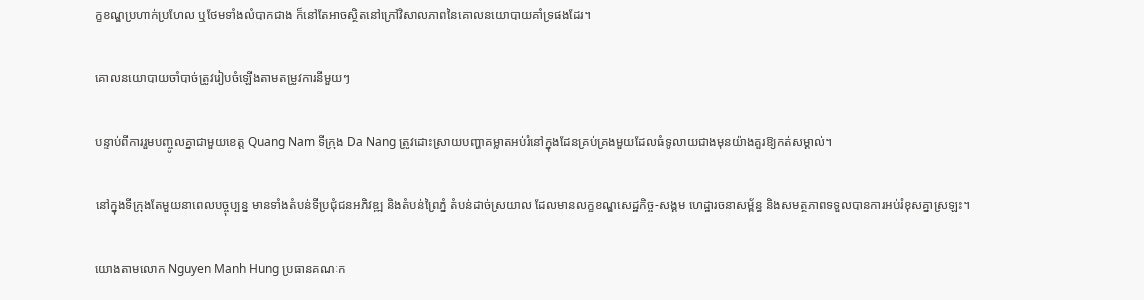ក្ខខណ្ឌប្រហាក់ប្រហែល ឬថែមទាំងលំបាកជាង ក៏នៅតែអាចស្ថិតនៅក្រៅវិសាលភាពនៃគោលនយោបាយគាំទ្រផងដែរ។

គោលនយោបាយចាំបាច់ត្រូវរៀបចំឡើងតាមតម្រូវការនីមួយៗ

បន្ទាប់ពីការរួមបញ្ចូលគ្នាជាមួយខេត្ត Quang Nam ទីក្រុង Da Nang ត្រូវដោះស្រាយបញ្ហាគម្លាតអប់រំនៅក្នុងដែនគ្រប់គ្រងមួយដែលធំទូលាយជាងមុនយ៉ាងគួរឱ្យកត់សម្គាល់។

នៅក្នុងទីក្រុងតែមួយនាពេលបច្ចុប្បន្ន មានទាំងតំបន់ទីប្រជុំជនអភិវឌ្ឍ និងតំបន់ព្រៃភ្នំ តំបន់ដាច់ស្រយាល ដែលមានលក្ខខណ្ឌសេដ្ឋកិច្ច-សង្គម ហេដ្ឋារចនាសម្ព័ន្ធ និងសមត្ថភាពទទួលបានការអប់រំខុសគ្នាស្រឡះ។

យោងតាមលោក Nguyen Manh Hung ប្រធានគណៈក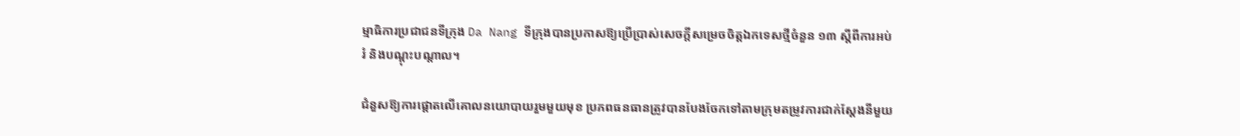ម្មាធិការប្រជាជនទីក្រុង Da Nang ទីក្រុងបានប្រកាសឱ្យប្រើប្រាស់សេចក្តីសម្រេចចិត្តឯកទេសថ្មីចំនួន ១៣ ស្តីពីការអប់រំ និងបណ្តុះបណ្តាល។

ជំនួសឱ្យការផ្តោតលើគោលនយោបាយរួមមួយមុខ ប្រភពធនធានត្រូវបានបែងចែកទៅតាមក្រុមតម្រូវការជាក់ស្តែងនីមួយ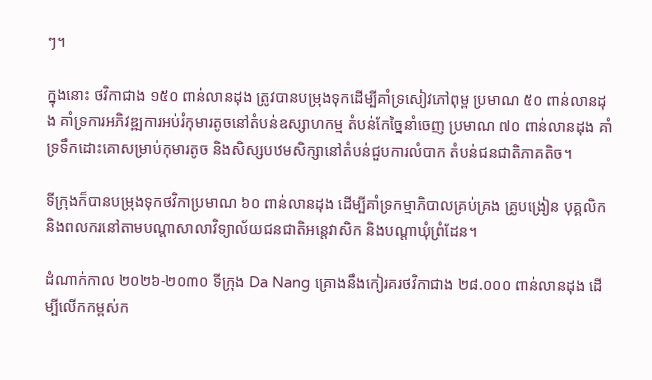ៗ។

ក្នុងនោះ ថវិកាជាង ១៥០ ពាន់លានដុង ត្រូវបានបម្រុងទុកដើម្បីគាំទ្រសៀវភៅពុម្ព ប្រមាណ ៥០ ពាន់លានដុង គាំទ្រការអភិវឌ្ឍការអប់រំកុមារតូចនៅតំបន់ឧស្សាហកម្ម តំបន់កែច្នៃនាំចេញ ប្រមាណ ៧០ ពាន់លានដុង គាំទ្រទឹកដោះគោសម្រាប់កុមារតូច និងសិស្សបឋមសិក្សានៅតំបន់ជួបការលំបាក តំបន់ជនជាតិភាគតិច។

ទីក្រុងក៏បានបម្រុងទុកថវិកាប្រមាណ ៦០ ពាន់លានដុង ដើម្បីគាំទ្រកម្មាភិបាលគ្រប់គ្រង គ្រូបង្រៀន បុគ្គលិក និងពលករនៅតាមបណ្តាសាលាវិទ្យាល័យជនជាតិអន្តេវាសិក និងបណ្តាឃុំព្រំដែន។

ដំណាក់កាល ២០២៦-២០៣០ ទីក្រុង Da Nang គ្រោងនឹងកៀរគរថវិកាជាង ២៨.០០០ ពាន់លានដុង ដើម្បីលើកកម្ពស់ក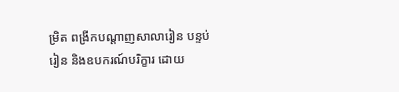ម្រិត ពង្រីកបណ្តាញសាលារៀន បន្ទប់រៀន និងឧបករណ៍បរិក្ខារ ដោយ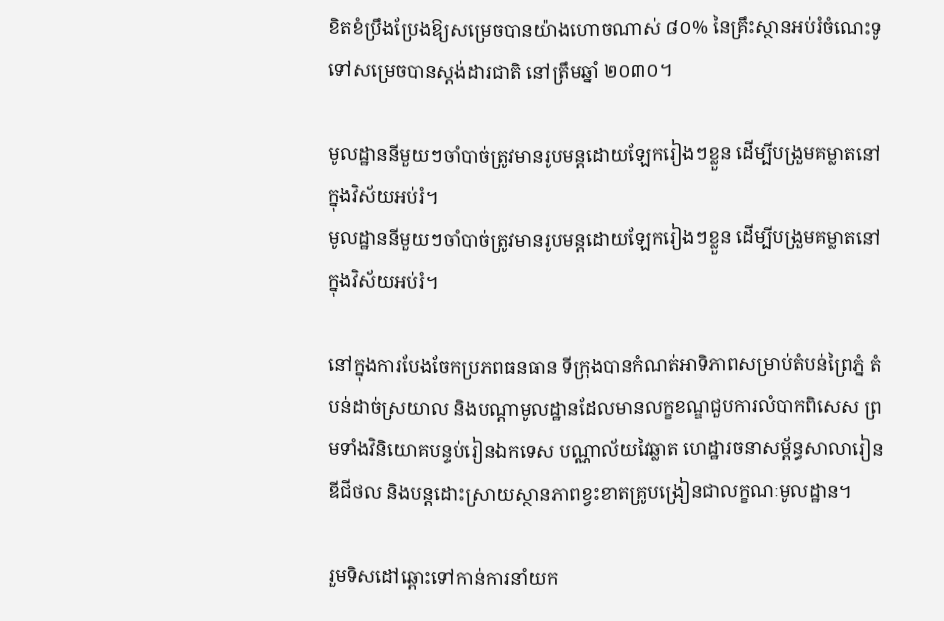ខិតខំប្រឹងប្រែងឱ្យសម្រេចបានយ៉ាងហោចណាស់ ៨០% នៃគ្រឹះស្ថានអប់រំចំណេះទូទៅសម្រេចបានស្តង់ដារជាតិ នៅត្រឹមឆ្នាំ ២០៣០។

មូលដ្ឋាននីមួយៗចាំបាច់ត្រូវមានរូបមន្តដោយឡែករៀងៗខ្លួន ដើម្បីបង្រួមគម្លាតនៅក្នុងវិស័យអប់រំ។
មូលដ្ឋាននីមួយៗចាំបាច់ត្រូវមានរូបមន្តដោយឡែករៀងៗខ្លួន ដើម្បីបង្រួមគម្លាតនៅក្នុងវិស័យអប់រំ។

នៅក្នុងការបែងចែកប្រភពធនធាន ទីក្រុងបានកំណត់អាទិភាពសម្រាប់តំបន់ព្រៃភ្នំ តំបន់ដាច់ស្រយាល និងបណ្តាមូលដ្ឋានដែលមានលក្ខខណ្ឌជួបការលំបាកពិសេស ព្រមទាំងវិនិយោគបន្ទប់រៀនឯកទេស បណ្ណាល័យវៃឆ្លាត ហេដ្ឋារចនាសម្ព័ន្ធសាលារៀនឌីជីថល និងបន្តដោះស្រាយស្ថានភាពខ្វះខាតគ្រូបង្រៀនជាលក្ខណៈមូលដ្ឋាន។

រួមទិសដៅឆ្ពោះទៅកាន់ការនាំយក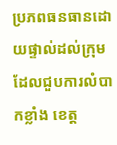ប្រភពធនធានដោយផ្ទាល់ដល់ក្រុមដែលជួបការលំបាកខ្លាំង ខេត្ត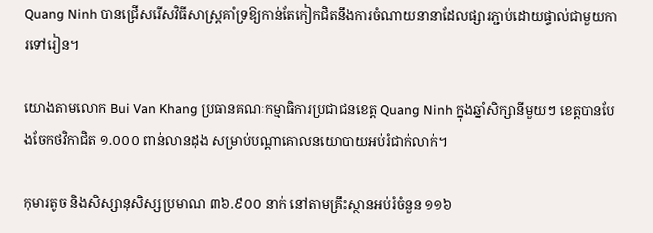Quang Ninh បានជ្រើសរើសវិធីសាស្ត្រគាំទ្រឱ្យកាន់តែកៀកជិតនឹងការចំណាយនានាដែលផ្សារភ្ជាប់ដោយផ្ទាល់ជាមួយការទៅរៀន។

យោងតាមលោក Bui Van Khang ប្រធានគណៈកម្មាធិការប្រជាជនខេត្ត Quang Ninh ក្នុងឆ្នាំសិក្សានីមួយៗ ខេត្តបានបែងចែកថវិកាជិត ១.០០០ ពាន់លានដុង សម្រាប់បណ្តាគោលនយោបាយអប់រំជាក់លាក់។

កុមារតូច និងសិស្សានុសិស្សប្រមាណ ៣៦.៩០០ នាក់ នៅតាមគ្រឹះស្ថានអប់រំចំនួន ១១៦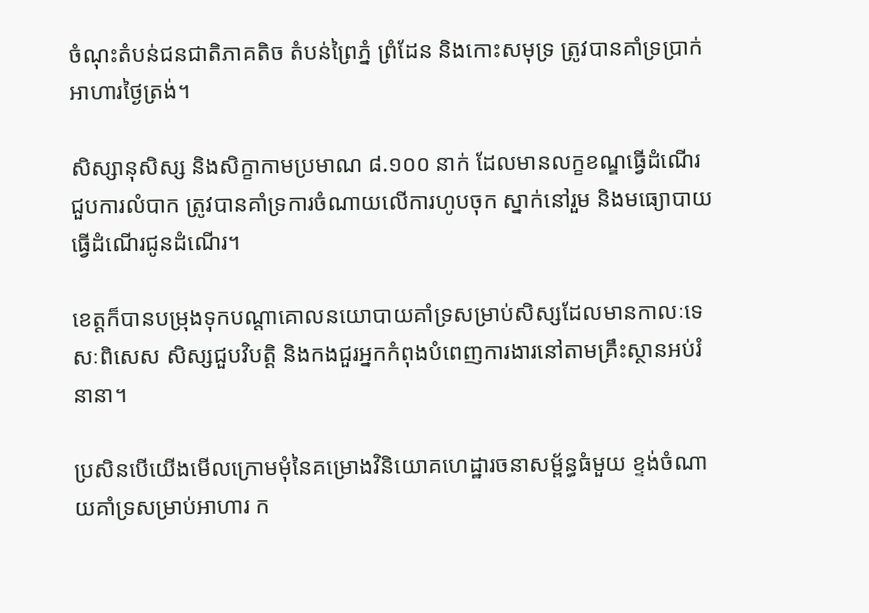ចំណុះតំបន់ជនជាតិភាគតិច តំបន់ព្រៃភ្នំ ព្រំដែន និងកោះសមុទ្រ ត្រូវបានគាំទ្រប្រាក់អាហារថ្ងៃត្រង់។

សិស្សានុសិស្ស និងសិក្ខាកាមប្រមាណ ៨.១០០ នាក់ ដែលមានលក្ខខណ្ឌធ្វើដំណើរជួបការលំបាក ត្រូវបានគាំទ្រការចំណាយលើការហូបចុក ស្នាក់នៅរួម និងមធ្យោបាយធ្វើដំណើរជូនដំណើរ។

ខេត្តក៏បានបម្រុងទុកបណ្តាគោលនយោបាយគាំទ្រសម្រាប់សិស្សដែលមានកាលៈទេសៈពិសេស សិស្សជួបវិបត្តិ និងកងជួរអ្នកកំពុងបំពេញការងារនៅតាមគ្រឹះស្ថានអប់រំនានា។

ប្រសិនបើយើងមើលក្រោមមុំនៃគម្រោងវិនិយោគហេដ្ឋារចនាសម្ព័ន្ធធំមួយ ខ្ទង់ចំណាយគាំទ្រសម្រាប់អាហារ ក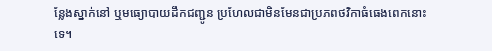ន្លែងស្នាក់នៅ ឬមធ្យោបាយដឹកជញ្ជូន ប្រហែលជាមិនមែនជាប្រភពថវិកាធំធេងពេកនោះទេ។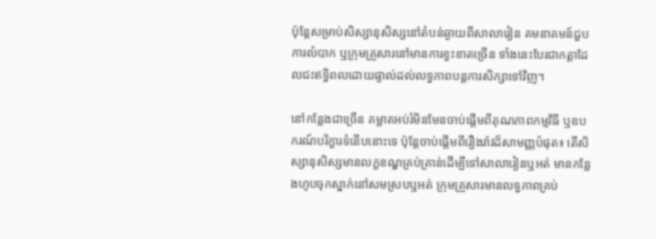ប៉ុន្តែសម្រាប់សិស្សានុសិស្សនៅតំបន់ឆ្ងាយពីសាលារៀន គមនាគមន៍ជួបការលំបាក ឬក្រុមគ្រួសារនៅមានការខ្វះខាតច្រើន ទាំងនេះបែរជាកត្តាដែលជះឥទ្ធិពលដោយផ្ទាល់ដល់លទ្ធភាពបន្តការសិក្សាទៅវិញ។

នៅកន្លែងជាច្រើន គម្លាតអប់រំមិនមែនចាប់ផ្តើមពីគុណភាពកម្មវិធី ឬឧបករណ៍បរិក្ខារទំនើបនោះទេ ប៉ុន្តែចាប់ផ្តើមពីរឿងរ៉ាវដ៏សាមញ្ញបំផុត៖ តើសិស្សានុសិស្សមានលក្ខខណ្ឌគ្រប់គ្រាន់ដើម្បីទៅសាលារៀនឬអត់ មានកន្លែងហូបចុកស្នាក់នៅសមស្របឬអត់ ក្រុមគ្រួសារមានលទ្ធភាពគ្រប់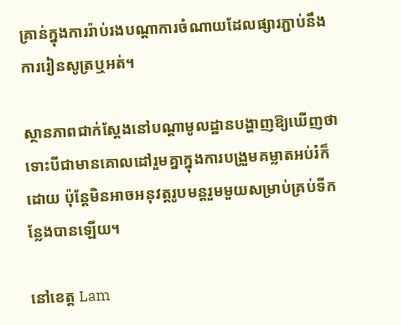គ្រាន់ក្នុងការរ៉ាប់រងបណ្តាការចំណាយដែលផ្សារភ្ជាប់នឹងការរៀនសូត្រឬអត់។

ស្ថានភាពជាក់ស្តែងនៅបណ្តាមូលដ្ឋានបង្ហាញឱ្យឃើញថា ទោះបីជាមានគោលដៅរួមគ្នាក្នុងការបង្រួមគម្លាតអប់រំក៏ដោយ ប៉ុន្តែមិនអាចអនុវត្តរូបមន្តរួមមួយសម្រាប់គ្រប់ទីកន្លែងបានឡើយ។

នៅខេត្ត Lam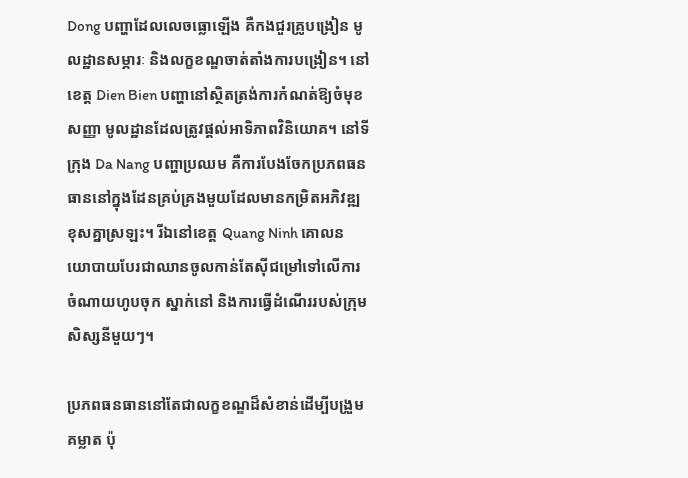Dong បញ្ហាដែលលេចធ្លោឡើង គឺកងជួរគ្រូបង្រៀន មូលដ្ឋានសម្ភារៈ និងលក្ខខណ្ឌចាត់តាំងការបង្រៀន។ នៅខេត្ត Dien Bien បញ្ហានៅស្ថិតត្រង់ការកំណត់ឱ្យចំមុខសញ្ញា មូលដ្ឋានដែលត្រូវផ្តល់អាទិភាពវិនិយោគ។ នៅទីក្រុង Da Nang បញ្ហាប្រឈម គឺការបែងចែកប្រភពធនធាននៅក្នុងដែនគ្រប់គ្រងមួយដែលមានកម្រិតអភិវឌ្ឍខុសគ្នាស្រឡះ។ រីឯនៅខេត្ត Quang Ninh គោលនយោបាយបែរជាឈានចូលកាន់តែស៊ីជម្រៅទៅលើការចំណាយហូបចុក ស្នាក់នៅ និងការធ្វើដំណើររបស់ក្រុមសិស្សនីមួយៗ។

ប្រភពធនធាននៅតែជាលក្ខខណ្ឌដ៏សំខាន់ដើម្បីបង្រួមគម្លាត ប៉ុ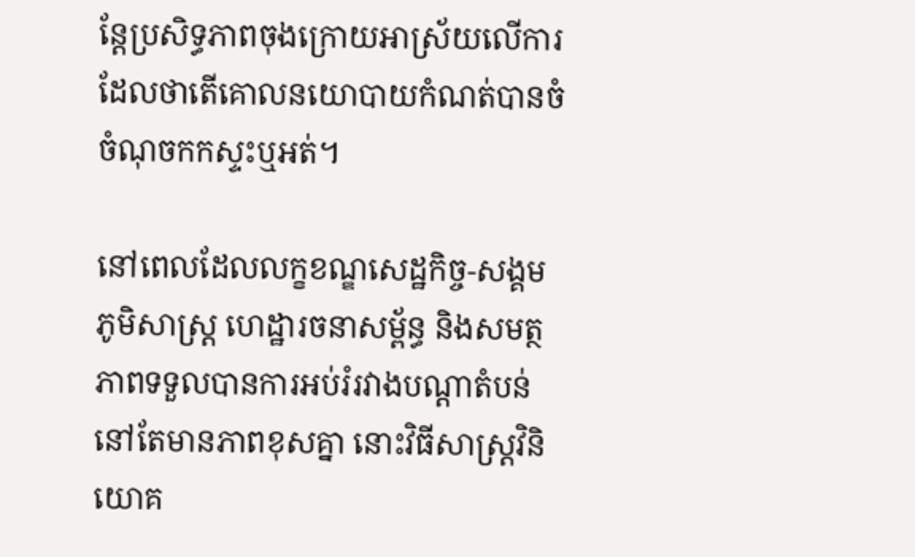ន្តែប្រសិទ្ធភាពចុងក្រោយអាស្រ័យលើការដែលថាតើគោលនយោបាយកំណត់បានចំចំណុចកកស្ទះឬអត់។

នៅពេលដែលលក្ខខណ្ឌសេដ្ឋកិច្ច-សង្គម ភូមិសាស្ត្រ ហេដ្ឋារចនាសម្ព័ន្ធ និងសមត្ថភាពទទួលបានការអប់រំរវាងបណ្តាតំបន់នៅតែមានភាពខុសគ្នា នោះវិធីសាស្ត្រវិនិយោគ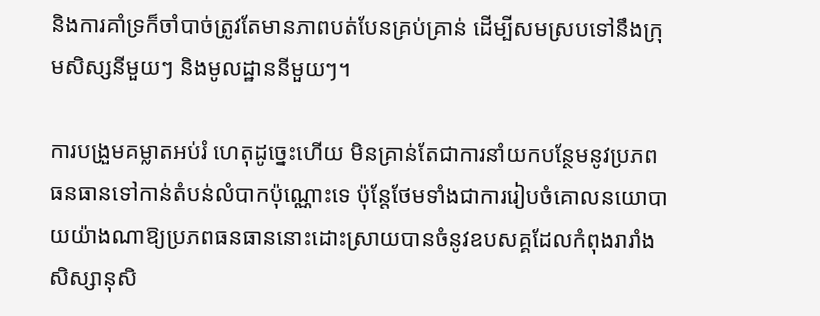និងការគាំទ្រក៏ចាំបាច់ត្រូវតែមានភាពបត់បែនគ្រប់គ្រាន់ ដើម្បីសមស្របទៅនឹងក្រុមសិស្សនីមួយៗ និងមូលដ្ឋាននីមួយៗ។

ការបង្រួមគម្លាតអប់រំ ហេតុដូច្នេះហើយ មិនគ្រាន់តែជាការនាំយកបន្ថែមនូវប្រភពធនធានទៅកាន់តំបន់លំបាកប៉ុណ្ណោះទេ ប៉ុន្តែថែមទាំងជាការរៀបចំគោលនយោបាយយ៉ាងណាឱ្យប្រភពធនធាននោះដោះស្រាយបានចំនូវឧបសគ្គដែលកំពុងរារាំងសិស្សានុសិ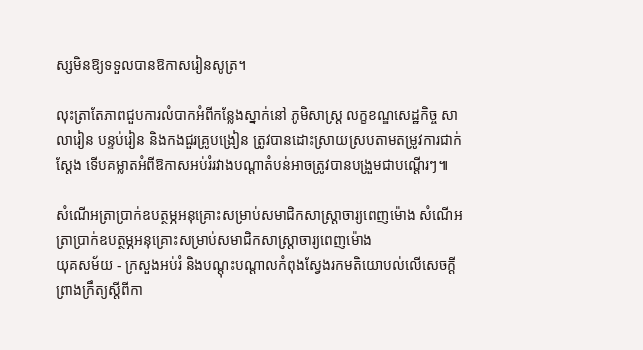ស្សមិនឱ្យទទួលបានឱកាសរៀនសូត្រ។

លុះត្រាតែភាពជួបការលំបាកអំពីកន្លែងស្នាក់នៅ ភូមិសាស្ត្រ លក្ខខណ្ឌសេដ្ឋកិច្ច សាលារៀន បន្ទប់រៀន និងកងជួរគ្រូបង្រៀន ត្រូវបានដោះស្រាយស្របតាមតម្រូវការជាក់ស្តែង ទើបគម្លាតអំពីឱកាសអប់រំរវាងបណ្តាតំបន់អាចត្រូវបានបង្រួមជាបណ្តើរៗ៕

សំណើអត្រាប្រាក់ឧបត្ថម្ភអនុគ្រោះសម្រាប់សមាជិកសាស្ត្រាចារ្យពេញម៉ោង សំណើអត្រាប្រាក់ឧបត្ថម្ភអនុគ្រោះសម្រាប់សមាជិកសាស្ត្រាចារ្យពេញម៉ោង
យុគសម័យ - ក្រសួងអប់រំ និងបណ្តុះបណ្តាលកំពុងស្វែងរកមតិយោបល់លើសេចក្តីព្រាងក្រឹត្យស្តីពីកា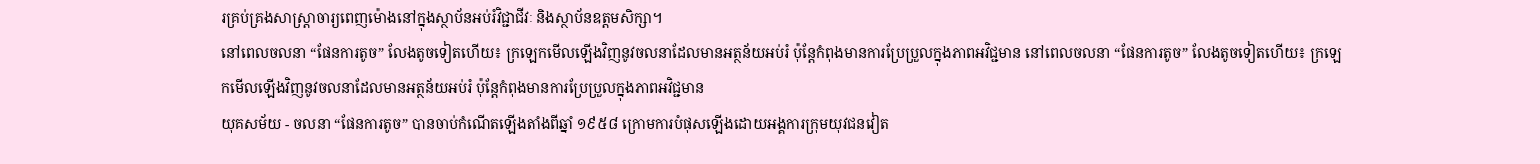រគ្រប់គ្រងសាស្ត្រាចារ្យពេញម៉ោងនៅក្នុងស្ថាប័នអប់រំវិជ្ជាជីវៈ និងស្ថាប័នឧត្តមសិក្សា។
នៅពេលចលនា “ផែនការតូច” លែងតូចទៀតហើយ៖ ក្រឡេកមើលឡើងវិញនូវចលនាដែលមានអត្ថន័យអប់រំ ប៉ុន្តែកំពុងមានការប្រែប្រួលក្នុងភាពអវិជ្ជមាន នៅពេលចលនា “ផែនការតូច” លែងតូចទៀតហើយ៖ ក្រឡេកមើលឡើងវិញនូវចលនាដែលមានអត្ថន័យអប់រំ ប៉ុន្តែកំពុងមានការប្រែប្រួលក្នុងភាពអវិជ្ជមាន
យុគសម័យ - ចលនា “ផែនការតូច” បានចាប់កំណើតឡើងតាំងពីឆ្នាំ ១៩៥៨ ក្រោមការបំផុសឡើងដោយអង្គការក្រុមយុវជនវៀត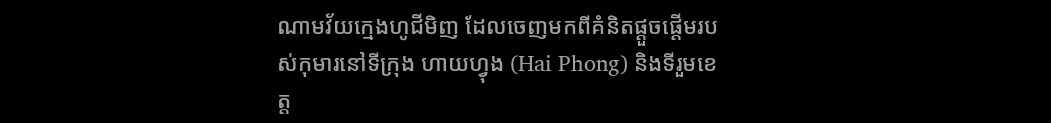ណាមវ័យក្មេងហូជីមិញ ដែលចេញមកពីគំនិតផ្ដួចផ្ដើមរបស់កុមារនៅទីក្រុង ហាយហ្វុង (Hai Phong) និងទីរួមខេត្ត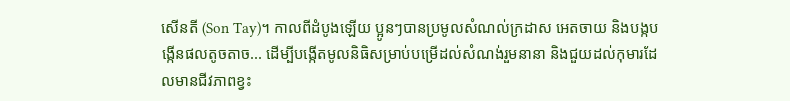សើនតី (Son Tay)។ កាលពីដំបូងឡើយ ប្អូនៗបានប្រមូលសំណល់ក្រដាស អេតចាយ និងបង្កបង្កើនផលតូចតាច... ដើម្បីបង្កើតមូលនិធិសម្រាប់បម្រើដល់សំណង់រួមនានា និងជួយដល់កុមារដែលមានជីវភាពខ្វះ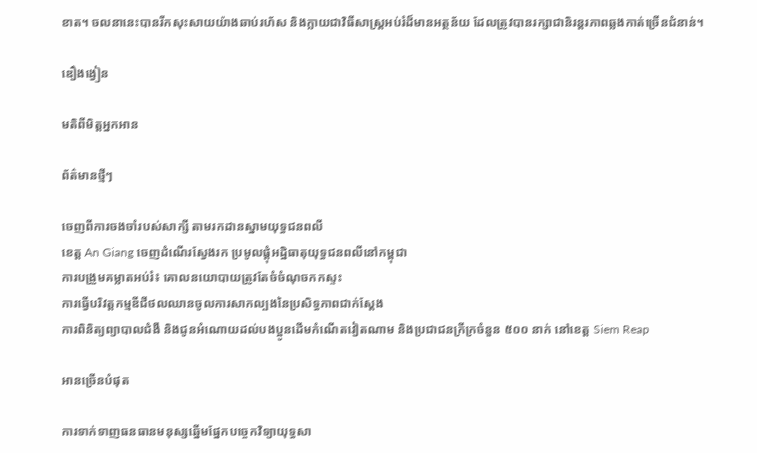ខាត។ ចលនានេះបានរីកសុះសាយយ៉ាងឆាប់រហ័ស និងក្លាយជាវិធីសាស្ត្រអប់រំដ៏មានអត្ថន័យ ដែលត្រូវបានរក្សាជានិរន្តរភាពឆ្លងកាត់ច្រើនជំនាន់។

ឌឿងង្វៀន

មតិពីមិត្តអ្នកអាន

ព័ត៌មានថ្មីៗ

ចេញពីការចងចាំរបស់សាក្សី តាមរកដានស្នាមយុទ្ធជនពលី
ខេត្ត An Giang ចេញដំណើរស្វែងរក ប្រមូលផ្តុំអដ្ឋិធាតុយុទ្ធជនពលីនៅកម្ពុជា
ការបង្រួមគម្លាតអប់រំ៖ គោលនយោបាយត្រូវតែចំចំណុចកកស្ទះ
ការធ្វើបរិវត្តកម្មឌីជីថលឈានចូលការសាកល្បងនៃប្រសិទ្ធភាពជាក់ស្តែង
ការពិនិត្យព្យាបាលជំងឺ និងជូនអំណោយដល់បងប្អូនដើមកំណើតវៀតណាម និងប្រជាជនក្រីក្រចំនួន ៥០០ នាក់ នៅខេត្ត Siem Reap

អានច្រើនបំផុត

ការទាក់ទាញធនធានមនុស្សឆ្នើមផ្នែកបច្ចេកវិទ្យាយុទ្ធសា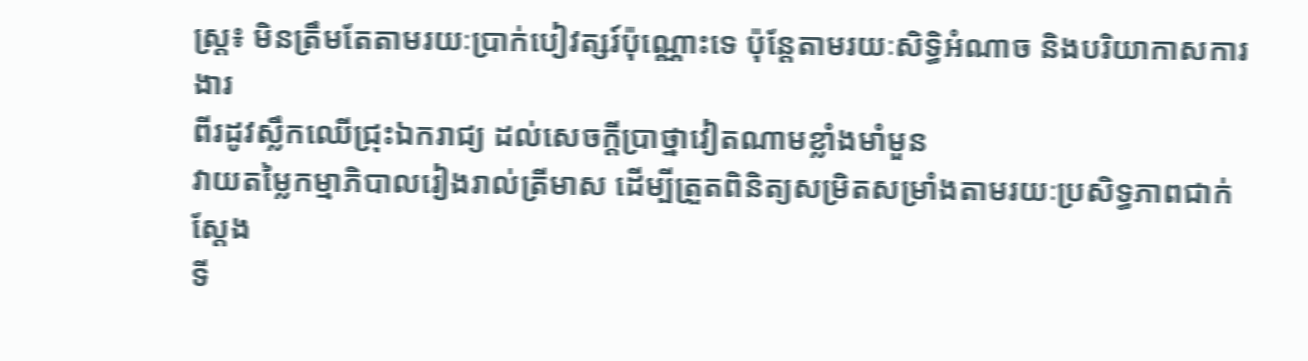ស្ត្រ៖ មិនត្រឹមតែតាមរយៈប្រាក់បៀវត្សរ៍ប៉ុណ្ណោះទេ ប៉ុន្តែតាមរយៈសិទ្ធិអំណាច និងបរិយាកាសការងារ
ពីរដូវស្លឹកឈើជ្រុះឯករាជ្យ ដល់សេចក្តីប្រាថ្នាវៀតណាមខ្លាំងមាំមួន
វាយតម្លៃកម្មាភិបាលរៀងរាល់ត្រីមាស ដើម្បីត្រួតពិនិត្យសម្រិតសម្រាំងតាមរយៈប្រសិទ្ធភាពជាក់ស្តែង
ទី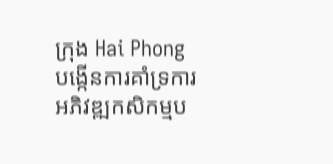ក្រុង Hai Phong បង្កើនការគាំទ្រការអភិវឌ្ឍកសិកម្មប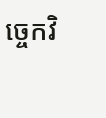ច្ចេកវិ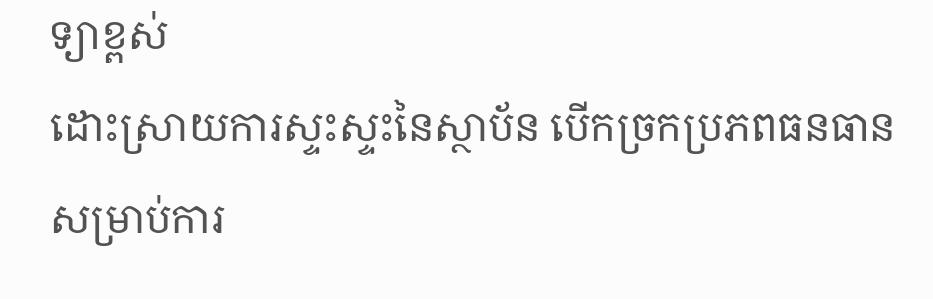ទ្យាខ្ពស់
ដោះស្រាយការស្ទះស្ទះនៃស្ថាប័ន បើកច្រកប្រភពធនធានសម្រាប់ការ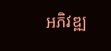អភិវឌ្ឍ